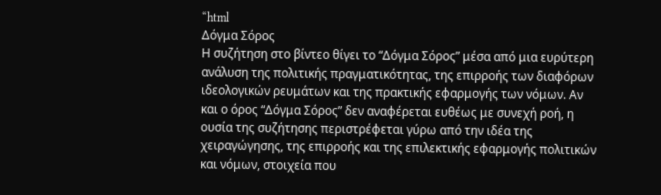“html
Δόγμα Σόρος
Η συζήτηση στο βίντεο θίγει το “Δόγμα Σόρος” μέσα από μια ευρύτερη ανάλυση της πολιτικής πραγματικότητας, της επιρροής των διαφόρων ιδεολογικών ρευμάτων και της πρακτικής εφαρμογής των νόμων. Αν και ο όρος “Δόγμα Σόρος” δεν αναφέρεται ευθέως με συνεχή ροή, η ουσία της συζήτησης περιστρέφεται γύρω από την ιδέα της χειραγώγησης, της επιρροής και της επιλεκτικής εφαρμογής πολιτικών και νόμων, στοιχεία που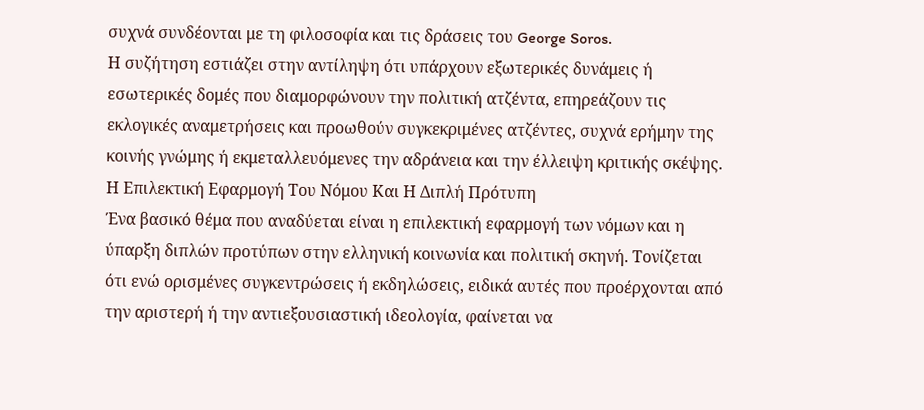συχνά συνδέονται με τη φιλοσοφία και τις δράσεις του George Soros.
Η συζήτηση εστιάζει στην αντίληψη ότι υπάρχουν εξωτερικές δυνάμεις ή εσωτερικές δομές που διαμορφώνουν την πολιτική ατζέντα, επηρεάζουν τις εκλογικές αναμετρήσεις και προωθούν συγκεκριμένες ατζέντες, συχνά ερήμην της κοινής γνώμης ή εκμεταλλευόμενες την αδράνεια και την έλλειψη κριτικής σκέψης.
Η Επιλεκτική Εφαρμογή Του Νόμου Και Η Διπλή Πρότυπη
Ένα βασικό θέμα που αναδύεται είναι η επιλεκτική εφαρμογή των νόμων και η ύπαρξη διπλών προτύπων στην ελληνική κοινωνία και πολιτική σκηνή. Τονίζεται ότι ενώ ορισμένες συγκεντρώσεις ή εκδηλώσεις, ειδικά αυτές που προέρχονται από την αριστερή ή την αντιεξουσιαστική ιδεολογία, φαίνεται να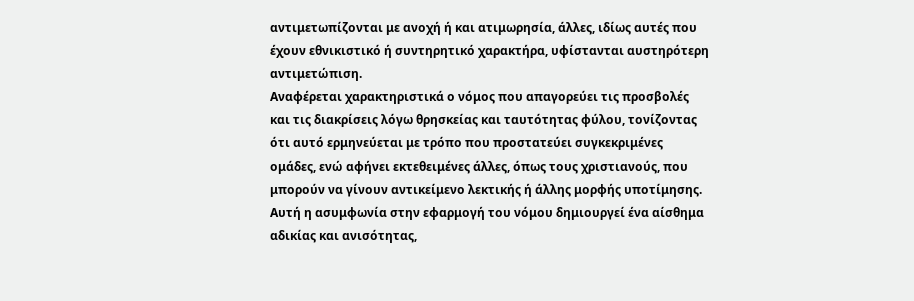αντιμετωπίζονται με ανοχή ή και ατιμωρησία, άλλες, ιδίως αυτές που έχουν εθνικιστικό ή συντηρητικό χαρακτήρα, υφίστανται αυστηρότερη αντιμετώπιση.
Αναφέρεται χαρακτηριστικά ο νόμος που απαγορεύει τις προσβολές και τις διακρίσεις λόγω θρησκείας και ταυτότητας φύλου, τονίζοντας ότι αυτό ερμηνεύεται με τρόπο που προστατεύει συγκεκριμένες ομάδες, ενώ αφήνει εκτεθειμένες άλλες, όπως τους χριστιανούς, που μπορούν να γίνουν αντικείμενο λεκτικής ή άλλης μορφής υποτίμησης.
Αυτή η ασυμφωνία στην εφαρμογή του νόμου δημιουργεί ένα αίσθημα αδικίας και ανισότητας,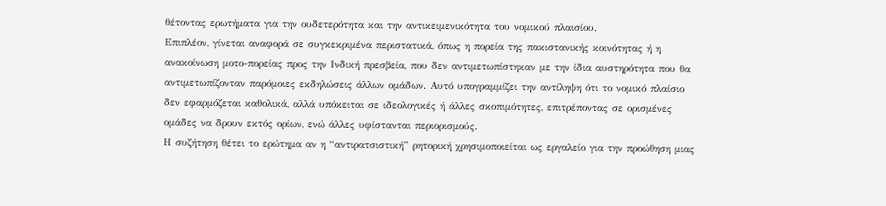θέτοντας ερωτήματα για την ουδετερότητα και την αντικειμενικότητα του νομικού πλαισίου.
Επιπλέον, γίνεται αναφορά σε συγκεκριμένα περιστατικά, όπως η πορεία της πακιστανικής κοινότητας ή η ανακοίνωση μοτο-πορείας προς την Ινδική πρεσβεία, που δεν αντιμετωπίστηκαν με την ίδια αυστηρότητα που θα αντιμετωπίζονταν παρόμοιες εκδηλώσεις άλλων ομάδων. Αυτό υπογραμμίζει την αντίληψη ότι το νομικό πλαίσιο δεν εφαρμόζεται καθολικά, αλλά υπόκειται σε ιδεολογικές ή άλλες σκοπιμότητες, επιτρέποντας σε ορισμένες ομάδες να δρουν εκτός ορίων, ενώ άλλες υφίστανται περιορισμούς.
Η συζήτηση θέτει το ερώτημα αν η “αντιρατσιστική” ρητορική χρησιμοποιείται ως εργαλείο για την προώθηση μιας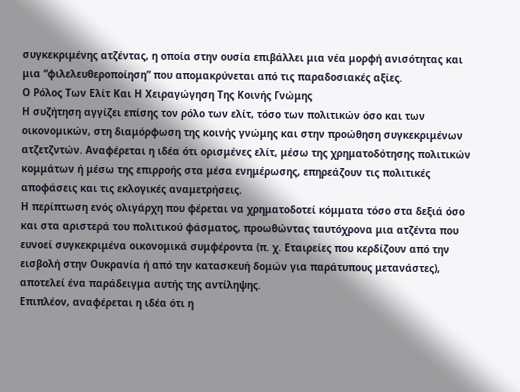συγκεκριμένης ατζέντας, η οποία στην ουσία επιβάλλει μια νέα μορφή ανισότητας και μια “φιλελευθεροποίηση” που απομακρύνεται από τις παραδοσιακές αξίες.
Ο Ρόλος Των Ελίτ Και Η Χειραγώγηση Της Κοινής Γνώμης
Η συζήτηση αγγίζει επίσης τον ρόλο των ελίτ, τόσο των πολιτικών όσο και των οικονομικών, στη διαμόρφωση της κοινής γνώμης και στην προώθηση συγκεκριμένων ατζετζντών. Αναφέρεται η ιδέα ότι ορισμένες ελίτ, μέσω της χρηματοδότησης πολιτικών κομμάτων ή μέσω της επιρροής στα μέσα ενημέρωσης, επηρεάζουν τις πολιτικές αποφάσεις και τις εκλογικές αναμετρήσεις.
Η περίπτωση ενός ολιγάρχη που φέρεται να χρηματοδοτεί κόμματα τόσο στα δεξιά όσο και στα αριστερά του πολιτικού φάσματος, προωθώντας ταυτόχρονα μια ατζέντα που ευνοεί συγκεκριμένα οικονομικά συμφέροντα (π. χ. Εταιρείες που κερδίζουν από την εισβολή στην Ουκρανία ή από την κατασκευή δομών για παράτυπους μετανάστες), αποτελεί ένα παράδειγμα αυτής της αντίληψης.
Επιπλέον, αναφέρεται η ιδέα ότι η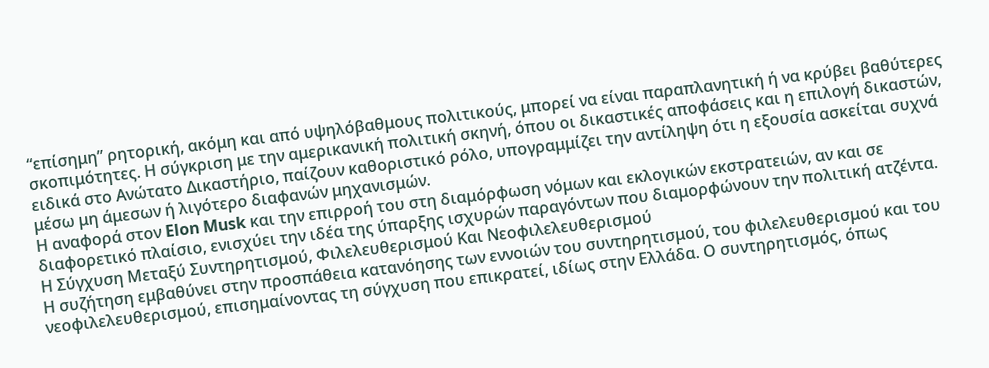“επίσημη” ρητορική, ακόμη και από υψηλόβαθμους πολιτικούς, μπορεί να είναι παραπλανητική ή να κρύβει βαθύτερες σκοπιμότητες. Η σύγκριση με την αμερικανική πολιτική σκηνή, όπου οι δικαστικές αποφάσεις και η επιλογή δικαστών, ειδικά στο Ανώτατο Δικαστήριο, παίζουν καθοριστικό ρόλο, υπογραμμίζει την αντίληψη ότι η εξουσία ασκείται συχνά μέσω μη άμεσων ή λιγότερο διαφανών μηχανισμών.
Η αναφορά στον Elon Musk και την επιρροή του στη διαμόρφωση νόμων και εκλογικών εκστρατειών, αν και σε διαφορετικό πλαίσιο, ενισχύει την ιδέα της ύπαρξης ισχυρών παραγόντων που διαμορφώνουν την πολιτική ατζέντα.
Η Σύγχυση Μεταξύ Συντηρητισμού, Φιλελευθερισμού Και Νεοφιλελευθερισμού
Η συζήτηση εμβαθύνει στην προσπάθεια κατανόησης των εννοιών του συντηρητισμού, του φιλελευθερισμού και του νεοφιλελευθερισμού, επισημαίνοντας τη σύγχυση που επικρατεί, ιδίως στην Ελλάδα. Ο συντηρητισμός, όπως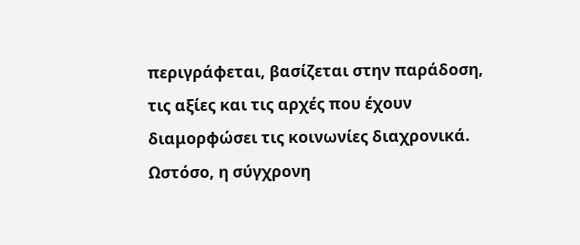περιγράφεται, βασίζεται στην παράδοση, τις αξίες και τις αρχές που έχουν διαμορφώσει τις κοινωνίες διαχρονικά.
Ωστόσο, η σύγχρονη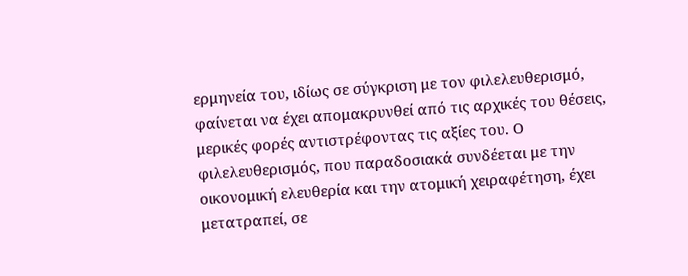ερμηνεία του, ιδίως σε σύγκριση με τον φιλελευθερισμό, φαίνεται να έχει απομακρυνθεί από τις αρχικές του θέσεις, μερικές φορές αντιστρέφοντας τις αξίες του. Ο φιλελευθερισμός, που παραδοσιακά συνδέεται με την οικονομική ελευθερία και την ατομική χειραφέτηση, έχει μετατραπεί, σε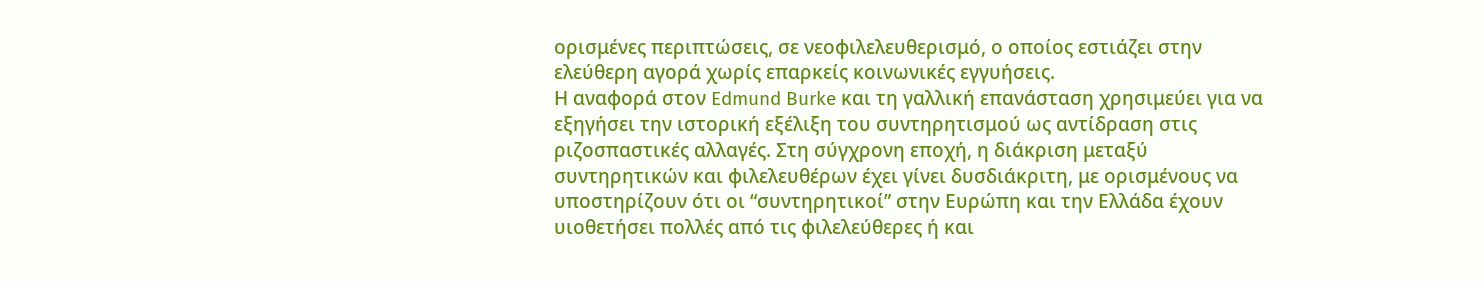ορισμένες περιπτώσεις, σε νεοφιλελευθερισμό, ο οποίος εστιάζει στην ελεύθερη αγορά χωρίς επαρκείς κοινωνικές εγγυήσεις.
Η αναφορά στον Edmund Burke και τη γαλλική επανάσταση χρησιμεύει για να εξηγήσει την ιστορική εξέλιξη του συντηρητισμού ως αντίδραση στις ριζοσπαστικές αλλαγές. Στη σύγχρονη εποχή, η διάκριση μεταξύ συντηρητικών και φιλελευθέρων έχει γίνει δυσδιάκριτη, με ορισμένους να υποστηρίζουν ότι οι “συντηρητικοί” στην Ευρώπη και την Ελλάδα έχουν υιοθετήσει πολλές από τις φιλελεύθερες ή και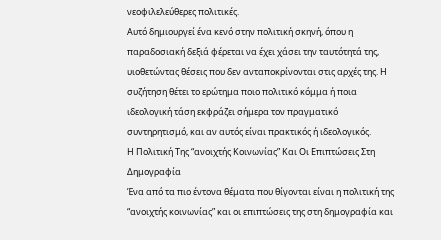νεοφιλελεύθερες πολιτικές.
Αυτό δημιουργεί ένα κενό στην πολιτική σκηνή, όπου η παραδοσιακή δεξιά φέρεται να έχει χάσει την ταυτότητά της, υιοθετώντας θέσεις που δεν ανταποκρίνονται στις αρχές της. Η συζήτηση θέτει το ερώτημα ποιο πολιτικό κόμμα ή ποια ιδεολογική τάση εκφράζει σήμερα τον πραγματικό συντηρητισμό, και αν αυτός είναι πρακτικός ή ιδεολογικός.
Η Πολιτική Της “ανοιχτής Κοινωνίας” Και Οι Επιπτώσεις Στη Δημογραφία
Ένα από τα πιο έντονα θέματα που θίγονται είναι η πολιτική της “ανοιχτής κοινωνίας” και οι επιπτώσεις της στη δημογραφία και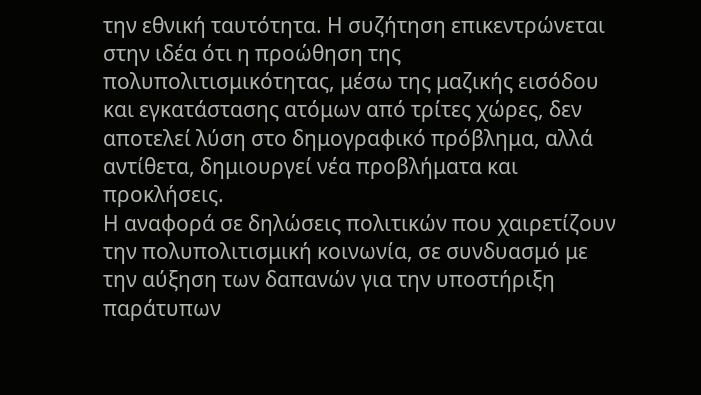την εθνική ταυτότητα. Η συζήτηση επικεντρώνεται στην ιδέα ότι η προώθηση της πολυπολιτισμικότητας, μέσω της μαζικής εισόδου και εγκατάστασης ατόμων από τρίτες χώρες, δεν αποτελεί λύση στο δημογραφικό πρόβλημα, αλλά αντίθετα, δημιουργεί νέα προβλήματα και προκλήσεις.
Η αναφορά σε δηλώσεις πολιτικών που χαιρετίζουν την πολυπολιτισμική κοινωνία, σε συνδυασμό με την αύξηση των δαπανών για την υποστήριξη παράτυπων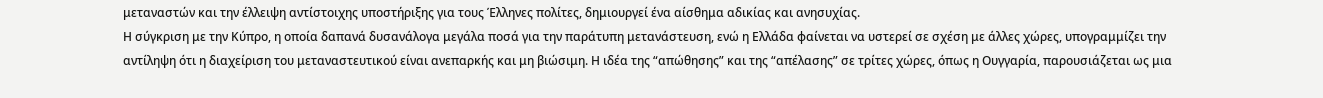μεταναστών και την έλλειψη αντίστοιχης υποστήριξης για τους Έλληνες πολίτες, δημιουργεί ένα αίσθημα αδικίας και ανησυχίας.
Η σύγκριση με την Κύπρο, η οποία δαπανά δυσανάλογα μεγάλα ποσά για την παράτυπη μετανάστευση, ενώ η Ελλάδα φαίνεται να υστερεί σε σχέση με άλλες χώρες, υπογραμμίζει την αντίληψη ότι η διαχείριση του μεταναστευτικού είναι ανεπαρκής και μη βιώσιμη. Η ιδέα της “απώθησης” και της “απέλασης” σε τρίτες χώρες, όπως η Ουγγαρία, παρουσιάζεται ως μια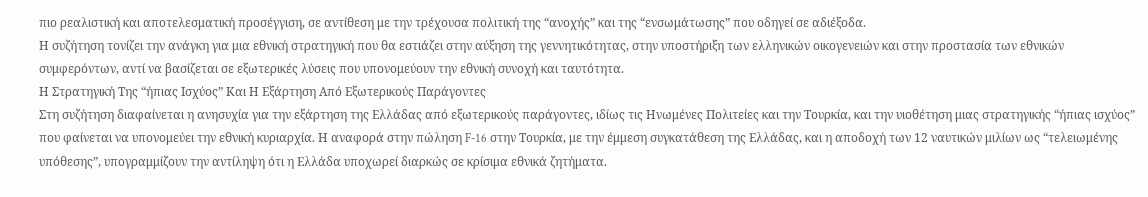πιο ρεαλιστική και αποτελεσματική προσέγγιση, σε αντίθεση με την τρέχουσα πολιτική της “ανοχής” και της “ενσωμάτωσης” που οδηγεί σε αδιέξοδα.
Η συζήτηση τονίζει την ανάγκη για μια εθνική στρατηγική που θα εστιάζει στην αύξηση της γεννητικότητας, στην υποστήριξη των ελληνικών οικογενειών και στην προστασία των εθνικών συμφερόντων, αντί να βασίζεται σε εξωτερικές λύσεις που υπονομεύουν την εθνική συνοχή και ταυτότητα.
Η Στρατηγική Της “ήπιας Ισχύος” Και Η Εξάρτηση Από Εξωτερικούς Παράγοντες
Στη συζήτηση διαφαίνεται η ανησυχία για την εξάρτηση της Ελλάδας από εξωτερικούς παράγοντες, ιδίως τις Ηνωμένες Πολιτείες και την Τουρκία, και την υιοθέτηση μιας στρατηγικής “ήπιας ισχύος” που φαίνεται να υπονομεύει την εθνική κυριαρχία. Η αναφορά στην πώληση F-16 στην Τουρκία, με την έμμεση συγκατάθεση της Ελλάδας, και η αποδοχή των 12 ναυτικών μιλίων ως “τελειωμένης υπόθεσης”, υπογραμμίζουν την αντίληψη ότι η Ελλάδα υποχωρεί διαρκώς σε κρίσιμα εθνικά ζητήματα.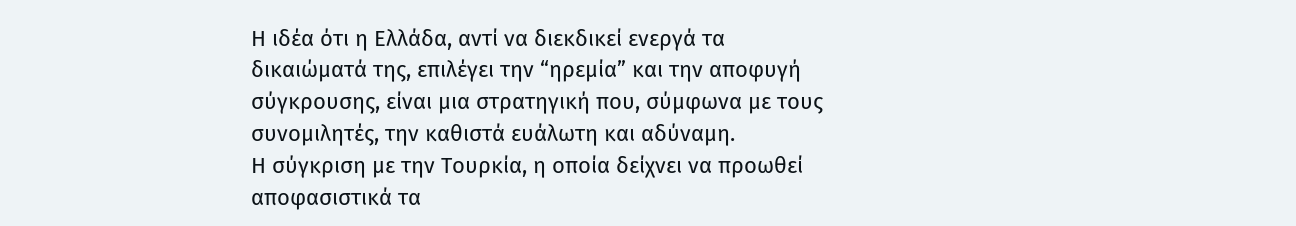Η ιδέα ότι η Ελλάδα, αντί να διεκδικεί ενεργά τα δικαιώματά της, επιλέγει την “ηρεμία” και την αποφυγή σύγκρουσης, είναι μια στρατηγική που, σύμφωνα με τους συνομιλητές, την καθιστά ευάλωτη και αδύναμη.
Η σύγκριση με την Τουρκία, η οποία δείχνει να προωθεί αποφασιστικά τα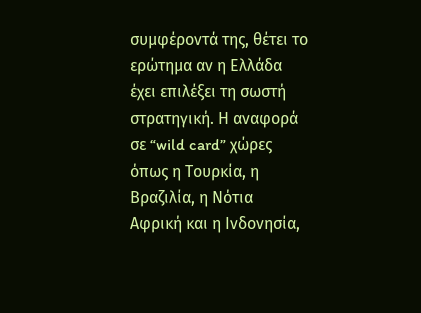συμφέροντά της, θέτει το ερώτημα αν η Ελλάδα έχει επιλέξει τη σωστή στρατηγική. Η αναφορά σε “wild card” χώρες όπως η Τουρκία, η Βραζιλία, η Νότια Αφρική και η Ινδονησία,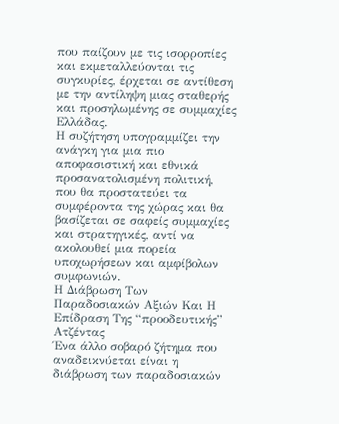που παίζουν με τις ισορροπίες και εκμεταλλεύονται τις συγκυρίες, έρχεται σε αντίθεση με την αντίληψη μιας σταθερής και προσηλωμένης σε συμμαχίες Ελλάδας.
Η συζήτηση υπογραμμίζει την ανάγκη για μια πιο αποφασιστική και εθνικά προσανατολισμένη πολιτική, που θα προστατεύει τα συμφέροντα της χώρας και θα βασίζεται σε σαφείς συμμαχίες και στρατηγικές, αντί να ακολουθεί μια πορεία υποχωρήσεων και αμφίβολων συμφωνιών.
Η Διάβρωση Των Παραδοσιακών Αξιών Και Η Επίδραση Της “προοδευτικής” Ατζέντας
Ένα άλλο σοβαρό ζήτημα που αναδεικνύεται είναι η διάβρωση των παραδοσιακών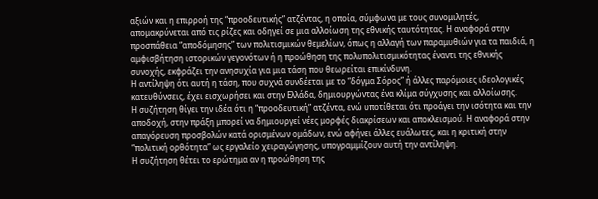αξιών και η επιρροή της “προοδευτικής” ατζέντας, η οποία, σύμφωνα με τους συνομιλητές, απομακρύνεται από τις ρίζες και οδηγεί σε μια αλλοίωση της εθνικής ταυτότητας. Η αναφορά στην προσπάθεια “αποδόμησης” των πολιτισμικών θεμελίων, όπως η αλλαγή των παραμυθιών για τα παιδιά, η αμφισβήτηση ιστορικών γεγονότων ή η προώθηση της πολυπολιτισμικότητας έναντι της εθνικής συνοχής, εκφράζει την ανησυχία για μια τάση που θεωρείται επικίνδυνη.
Η αντίληψη ότι αυτή η τάση, που συχνά συνδέεται με το “δόγμα Σόρος” ή άλλες παρόμοιες ιδεολογικές κατευθύνσεις, έχει εισχωρήσει και στην Ελλάδα, δημιουργώντας ένα κλίμα σύγχυσης και αλλοίωσης.
Η συζήτηση θίγει την ιδέα ότι η “προοδευτική” ατζέντα, ενώ υποτίθεται ότι προάγει την ισότητα και την αποδοχή, στην πράξη μπορεί να δημιουργεί νέες μορφές διακρίσεων και αποκλεισμού. Η αναφορά στην απαγόρευση προσβολών κατά ορισμένων ομάδων, ενώ αφήνει άλλες ευάλωτες, και η κριτική στην “πολιτική ορθότητα” ως εργαλείο χειραγώγησης, υπογραμμίζουν αυτή την αντίληψη.
Η συζήτηση θέτει το ερώτημα αν η προώθηση της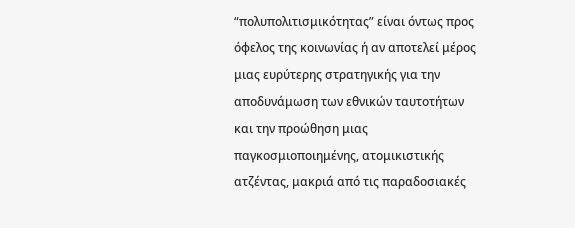“πολυπολιτισμικότητας” είναι όντως προς όφελος της κοινωνίας ή αν αποτελεί μέρος μιας ευρύτερης στρατηγικής για την αποδυνάμωση των εθνικών ταυτοτήτων και την προώθηση μιας παγκοσμιοποιημένης, ατομικιστικής ατζέντας, μακριά από τις παραδοσιακές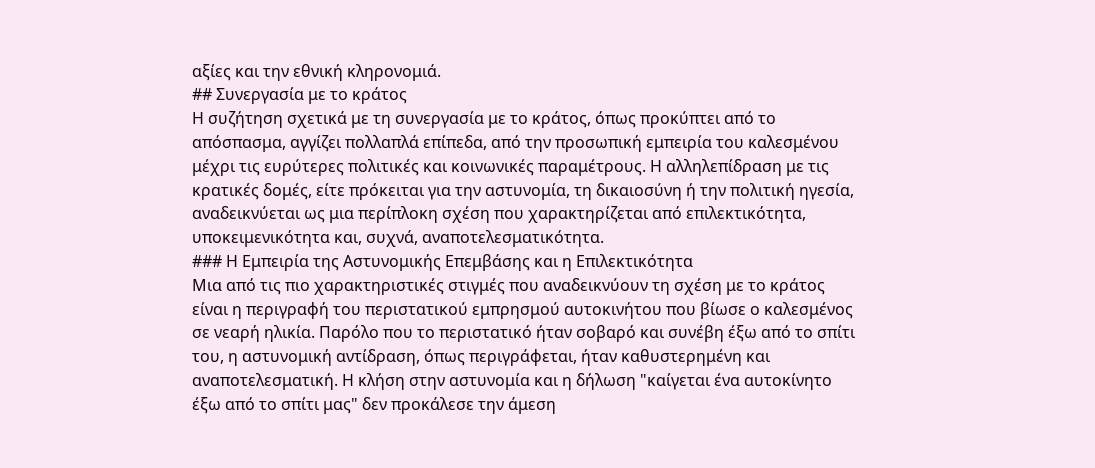αξίες και την εθνική κληρονομιά.
## Συνεργασία με το κράτος
Η συζήτηση σχετικά με τη συνεργασία με το κράτος, όπως προκύπτει από το απόσπασμα, αγγίζει πολλαπλά επίπεδα, από την προσωπική εμπειρία του καλεσμένου μέχρι τις ευρύτερες πολιτικές και κοινωνικές παραμέτρους. Η αλληλεπίδραση με τις κρατικές δομές, είτε πρόκειται για την αστυνομία, τη δικαιοσύνη ή την πολιτική ηγεσία, αναδεικνύεται ως μια περίπλοκη σχέση που χαρακτηρίζεται από επιλεκτικότητα, υποκειμενικότητα και, συχνά, αναποτελεσματικότητα.
### Η Εμπειρία της Αστυνομικής Επεμβάσης και η Επιλεκτικότητα
Μια από τις πιο χαρακτηριστικές στιγμές που αναδεικνύουν τη σχέση με το κράτος είναι η περιγραφή του περιστατικού εμπρησμού αυτοκινήτου που βίωσε ο καλεσμένος σε νεαρή ηλικία. Παρόλο που το περιστατικό ήταν σοβαρό και συνέβη έξω από το σπίτι του, η αστυνομική αντίδραση, όπως περιγράφεται, ήταν καθυστερημένη και αναποτελεσματική. Η κλήση στην αστυνομία και η δήλωση "καίγεται ένα αυτοκίνητο έξω από το σπίτι μας" δεν προκάλεσε την άμεση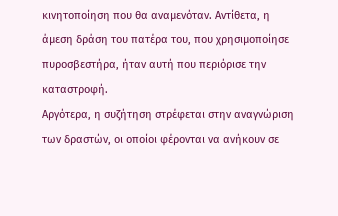κινητοποίηση που θα αναμενόταν. Αντίθετα, η άμεση δράση του πατέρα του, που χρησιμοποίησε πυροσβεστήρα, ήταν αυτή που περιόρισε την καταστροφή.
Αργότερα, η συζήτηση στρέφεται στην αναγνώριση των δραστών, οι οποίοι φέρονται να ανήκουν σε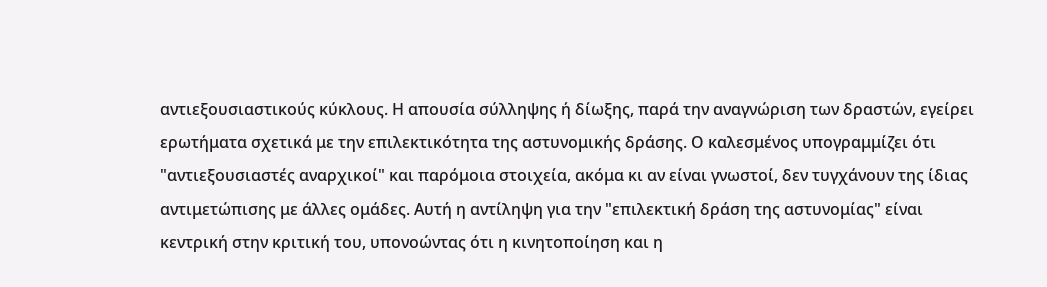αντιεξουσιαστικούς κύκλους. Η απουσία σύλληψης ή δίωξης, παρά την αναγνώριση των δραστών, εγείρει ερωτήματα σχετικά με την επιλεκτικότητα της αστυνομικής δράσης. Ο καλεσμένος υπογραμμίζει ότι "αντιεξουσιαστές αναρχικοί" και παρόμοια στοιχεία, ακόμα κι αν είναι γνωστοί, δεν τυγχάνουν της ίδιας αντιμετώπισης με άλλες ομάδες. Αυτή η αντίληψη για την "επιλεκτική δράση της αστυνομίας" είναι κεντρική στην κριτική του, υπονοώντας ότι η κινητοποίηση και η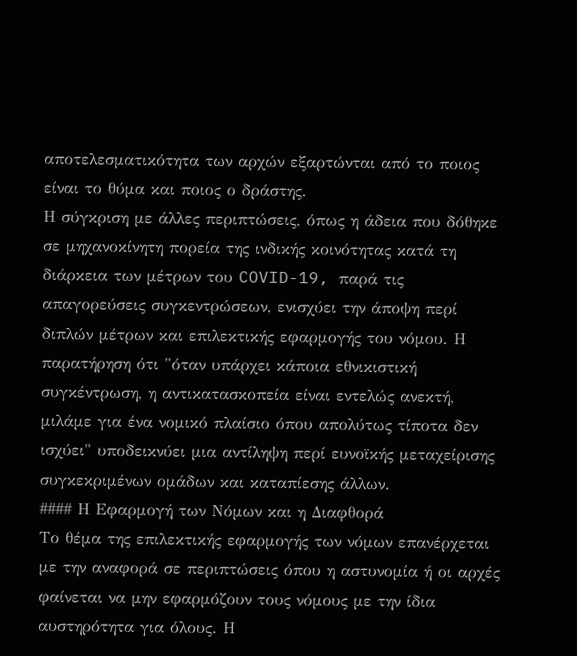αποτελεσματικότητα των αρχών εξαρτώνται από το ποιος είναι το θύμα και ποιος ο δράστης.
Η σύγκριση με άλλες περιπτώσεις, όπως η άδεια που δόθηκε σε μηχανοκίνητη πορεία της ινδικής κοινότητας κατά τη διάρκεια των μέτρων του COVID-19, παρά τις απαγορεύσεις συγκεντρώσεων, ενισχύει την άποψη περί διπλών μέτρων και επιλεκτικής εφαρμογής του νόμου. Η παρατήρηση ότι "όταν υπάρχει κάποια εθνικιστική συγκέντρωση, η αντικατασκοπεία είναι εντελώς ανεκτή, μιλάμε για ένα νομικό πλαίσιο όπου απολύτως τίποτα δεν ισχύει" υποδεικνύει μια αντίληψη περί ευνοϊκής μεταχείρισης συγκεκριμένων ομάδων και καταπίεσης άλλων.
#### Η Εφαρμογή των Νόμων και η Διαφθορά
Το θέμα της επιλεκτικής εφαρμογής των νόμων επανέρχεται με την αναφορά σε περιπτώσεις όπου η αστυνομία ή οι αρχές φαίνεται να μην εφαρμόζουν τους νόμους με την ίδια αυστηρότητα για όλους. Η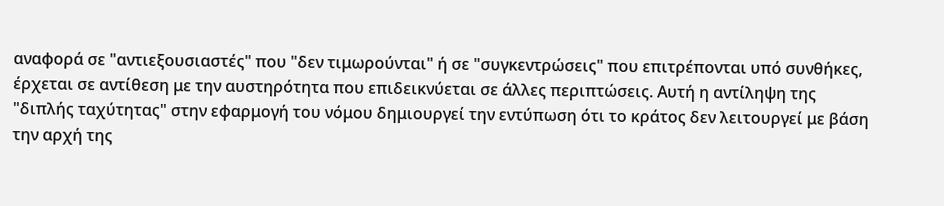αναφορά σε "αντιεξουσιαστές" που "δεν τιμωρούνται" ή σε "συγκεντρώσεις" που επιτρέπονται υπό συνθήκες, έρχεται σε αντίθεση με την αυστηρότητα που επιδεικνύεται σε άλλες περιπτώσεις. Αυτή η αντίληψη της "διπλής ταχύτητας" στην εφαρμογή του νόμου δημιουργεί την εντύπωση ότι το κράτος δεν λειτουργεί με βάση την αρχή της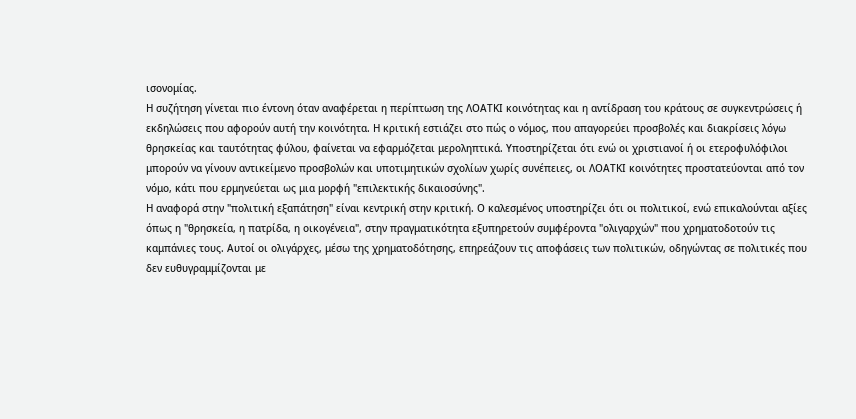ισονομίας.
Η συζήτηση γίνεται πιο έντονη όταν αναφέρεται η περίπτωση της ΛΟΑΤΚΙ κοινότητας και η αντίδραση του κράτους σε συγκεντρώσεις ή εκδηλώσεις που αφορούν αυτή την κοινότητα. Η κριτική εστιάζει στο πώς ο νόμος, που απαγορεύει προσβολές και διακρίσεις λόγω θρησκείας και ταυτότητας φύλου, φαίνεται να εφαρμόζεται μεροληπτικά. Υποστηρίζεται ότι ενώ οι χριστιανοί ή οι ετεροφυλόφιλοι μπορούν να γίνουν αντικείμενο προσβολών και υποτιμητικών σχολίων χωρίς συνέπειες, οι ΛΟΑΤΚΙ κοινότητες προστατεύονται από τον νόμο, κάτι που ερμηνεύεται ως μια μορφή "επιλεκτικής δικαιοσύνης".
Η αναφορά στην "πολιτική εξαπάτηση" είναι κεντρική στην κριτική. Ο καλεσμένος υποστηρίζει ότι οι πολιτικοί, ενώ επικαλούνται αξίες όπως η "θρησκεία, η πατρίδα, η οικογένεια", στην πραγματικότητα εξυπηρετούν συμφέροντα "ολιγαρχών" που χρηματοδοτούν τις καμπάνιες τους. Αυτοί οι ολιγάρχες, μέσω της χρηματοδότησης, επηρεάζουν τις αποφάσεις των πολιτικών, οδηγώντας σε πολιτικές που δεν ευθυγραμμίζονται με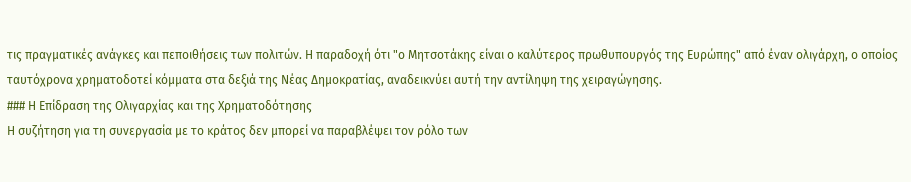τις πραγματικές ανάγκες και πεποιθήσεις των πολιτών. Η παραδοχή ότι "ο Μητσοτάκης είναι ο καλύτερος πρωθυπουργός της Ευρώπης" από έναν ολιγάρχη, ο οποίος ταυτόχρονα χρηματοδοτεί κόμματα στα δεξιά της Νέας Δημοκρατίας, αναδεικνύει αυτή την αντίληψη της χειραγώγησης.
### Η Επίδραση της Ολιγαρχίας και της Χρηματοδότησης
Η συζήτηση για τη συνεργασία με το κράτος δεν μπορεί να παραβλέψει τον ρόλο των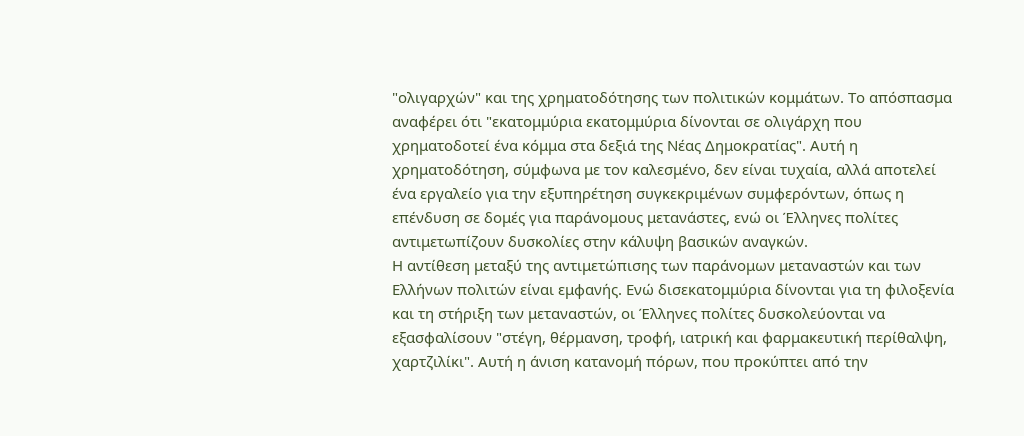"ολιγαρχών" και της χρηματοδότησης των πολιτικών κομμάτων. Το απόσπασμα αναφέρει ότι "εκατομμύρια εκατομμύρια δίνονται σε ολιγάρχη που χρηματοδοτεί ένα κόμμα στα δεξιά της Νέας Δημοκρατίας". Αυτή η χρηματοδότηση, σύμφωνα με τον καλεσμένο, δεν είναι τυχαία, αλλά αποτελεί ένα εργαλείο για την εξυπηρέτηση συγκεκριμένων συμφερόντων, όπως η επένδυση σε δομές για παράνομους μετανάστες, ενώ οι Έλληνες πολίτες αντιμετωπίζουν δυσκολίες στην κάλυψη βασικών αναγκών.
Η αντίθεση μεταξύ της αντιμετώπισης των παράνομων μεταναστών και των Ελλήνων πολιτών είναι εμφανής. Ενώ δισεκατομμύρια δίνονται για τη φιλοξενία και τη στήριξη των μεταναστών, οι Έλληνες πολίτες δυσκολεύονται να εξασφαλίσουν "στέγη, θέρμανση, τροφή, ιατρική και φαρμακευτική περίθαλψη, χαρτζιλίκι". Αυτή η άνιση κατανομή πόρων, που προκύπτει από την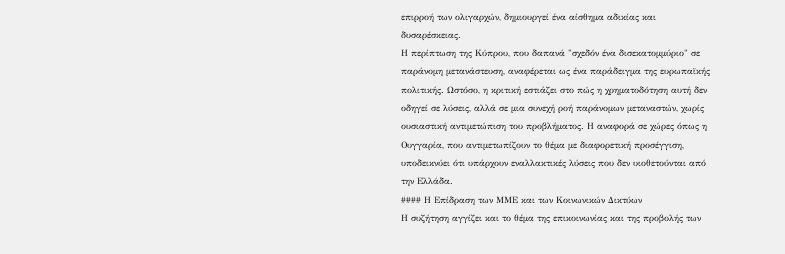επιρροή των ολιγαρχών, δημιουργεί ένα αίσθημα αδικίας και δυσαρέσκειας.
Η περίπτωση της Κύπρου, που δαπανά "σχεδόν ένα δισεκατομμύριο" σε παράνομη μετανάστευση, αναφέρεται ως ένα παράδειγμα της ευρωπαϊκής πολιτικής. Ωστόσο, η κριτική εστιάζει στο πώς η χρηματοδότηση αυτή δεν οδηγεί σε λύσεις, αλλά σε μια συνεχή ροή παράνομων μεταναστών, χωρίς ουσιαστική αντιμετώπιση του προβλήματος. Η αναφορά σε χώρες όπως η Ουγγαρία, που αντιμετωπίζουν το θέμα με διαφορετική προσέγγιση, υποδεικνύει ότι υπάρχουν εναλλακτικές λύσεις που δεν υιοθετούνται από την Ελλάδα.
#### Η Επίδραση των ΜΜΕ και των Κοινωνικών Δικτύων
Η συζήτηση αγγίζει και το θέμα της επικοινωνίας και της προβολής των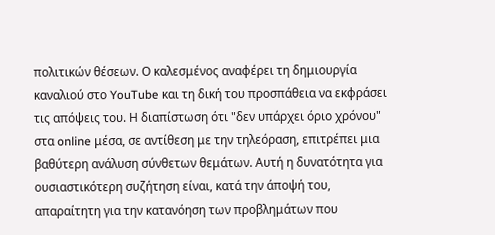πολιτικών θέσεων. Ο καλεσμένος αναφέρει τη δημιουργία καναλιού στο YouTube και τη δική του προσπάθεια να εκφράσει τις απόψεις του. Η διαπίστωση ότι "δεν υπάρχει όριο χρόνου" στα online μέσα, σε αντίθεση με την τηλεόραση, επιτρέπει μια βαθύτερη ανάλυση σύνθετων θεμάτων. Αυτή η δυνατότητα για ουσιαστικότερη συζήτηση είναι, κατά την άποψή του, απαραίτητη για την κατανόηση των προβλημάτων που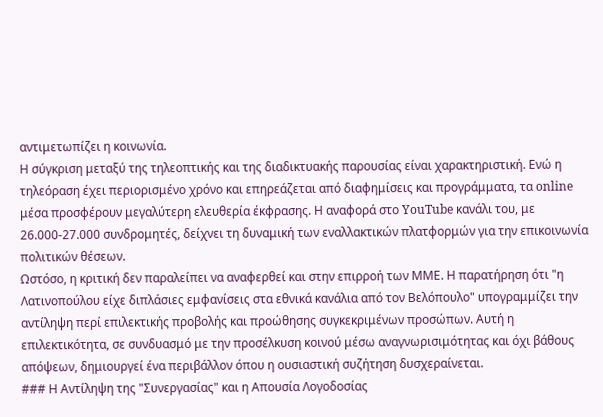αντιμετωπίζει η κοινωνία.
Η σύγκριση μεταξύ της τηλεοπτικής και της διαδικτυακής παρουσίας είναι χαρακτηριστική. Ενώ η τηλεόραση έχει περιορισμένο χρόνο και επηρεάζεται από διαφημίσεις και προγράμματα, τα online μέσα προσφέρουν μεγαλύτερη ελευθερία έκφρασης. Η αναφορά στο YouTube κανάλι του, με 26.000-27.000 συνδρομητές, δείχνει τη δυναμική των εναλλακτικών πλατφορμών για την επικοινωνία πολιτικών θέσεων.
Ωστόσο, η κριτική δεν παραλείπει να αναφερθεί και στην επιρροή των ΜΜΕ. Η παρατήρηση ότι "η Λατινοπούλου είχε διπλάσιες εμφανίσεις στα εθνικά κανάλια από τον Βελόπουλο" υπογραμμίζει την αντίληψη περί επιλεκτικής προβολής και προώθησης συγκεκριμένων προσώπων. Αυτή η επιλεκτικότητα, σε συνδυασμό με την προσέλκυση κοινού μέσω αναγνωρισιμότητας και όχι βάθους απόψεων, δημιουργεί ένα περιβάλλον όπου η ουσιαστική συζήτηση δυσχεραίνεται.
### Η Αντίληψη της "Συνεργασίας" και η Απουσία Λογοδοσίας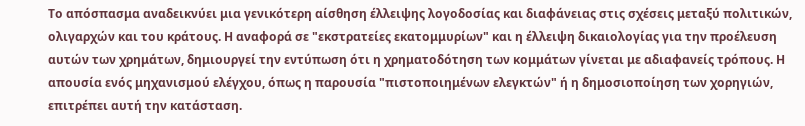Το απόσπασμα αναδεικνύει μια γενικότερη αίσθηση έλλειψης λογοδοσίας και διαφάνειας στις σχέσεις μεταξύ πολιτικών, ολιγαρχών και του κράτους. Η αναφορά σε "εκστρατείες εκατομμυρίων" και η έλλειψη δικαιολογίας για την προέλευση αυτών των χρημάτων, δημιουργεί την εντύπωση ότι η χρηματοδότηση των κομμάτων γίνεται με αδιαφανείς τρόπους. Η απουσία ενός μηχανισμού ελέγχου, όπως η παρουσία "πιστοποιημένων ελεγκτών" ή η δημοσιοποίηση των χορηγιών, επιτρέπει αυτή την κατάσταση.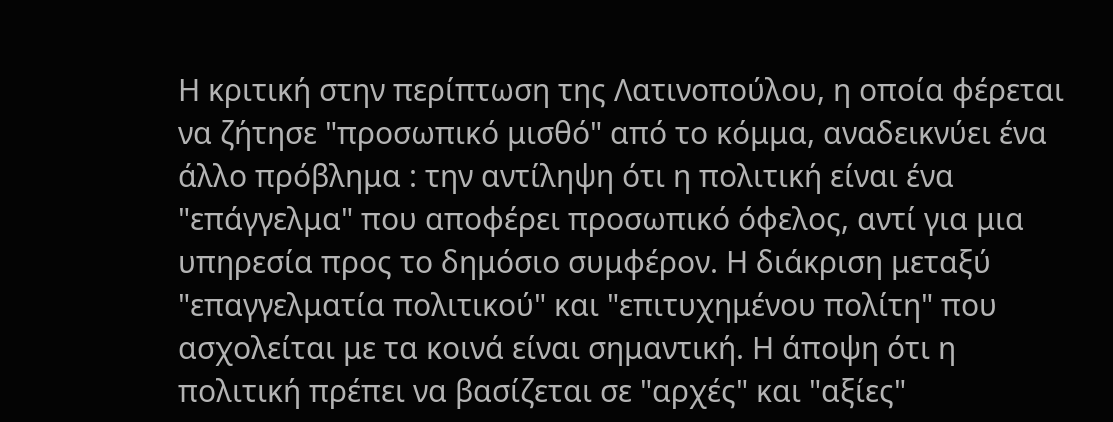Η κριτική στην περίπτωση της Λατινοπούλου, η οποία φέρεται να ζήτησε "προσωπικό μισθό" από το κόμμα, αναδεικνύει ένα άλλο πρόβλημα : την αντίληψη ότι η πολιτική είναι ένα "επάγγελμα" που αποφέρει προσωπικό όφελος, αντί για μια υπηρεσία προς το δημόσιο συμφέρον. Η διάκριση μεταξύ "επαγγελματία πολιτικού" και "επιτυχημένου πολίτη" που ασχολείται με τα κοινά είναι σημαντική. Η άποψη ότι η πολιτική πρέπει να βασίζεται σε "αρχές" και "αξίες"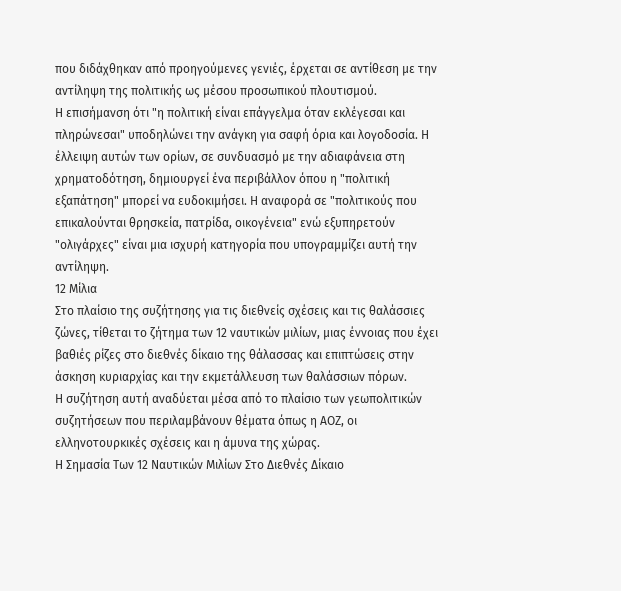που διδάχθηκαν από προηγούμενες γενιές, έρχεται σε αντίθεση με την αντίληψη της πολιτικής ως μέσου προσωπικού πλουτισμού.
Η επισήμανση ότι "η πολιτική είναι επάγγελμα όταν εκλέγεσαι και πληρώνεσαι" υποδηλώνει την ανάγκη για σαφή όρια και λογοδοσία. Η έλλειψη αυτών των ορίων, σε συνδυασμό με την αδιαφάνεια στη χρηματοδότηση, δημιουργεί ένα περιβάλλον όπου η "πολιτική εξαπάτηση" μπορεί να ευδοκιμήσει. Η αναφορά σε "πολιτικούς που επικαλούνται θρησκεία, πατρίδα, οικογένεια" ενώ εξυπηρετούν "ολιγάρχες" είναι μια ισχυρή κατηγορία που υπογραμμίζει αυτή την αντίληψη.
12 Μίλια
Στο πλαίσιο της συζήτησης για τις διεθνείς σχέσεις και τις θαλάσσιες ζώνες, τίθεται το ζήτημα των 12 ναυτικών μιλίων, μιας έννοιας που έχει βαθιές ρίζες στο διεθνές δίκαιο της θάλασσας και επιπτώσεις στην άσκηση κυριαρχίας και την εκμετάλλευση των θαλάσσιων πόρων.
Η συζήτηση αυτή αναδύεται μέσα από το πλαίσιο των γεωπολιτικών συζητήσεων που περιλαμβάνουν θέματα όπως η ΑΟΖ, οι ελληνοτουρκικές σχέσεις και η άμυνα της χώρας.
Η Σημασία Των 12 Ναυτικών Μιλίων Στο Διεθνές Δίκαιο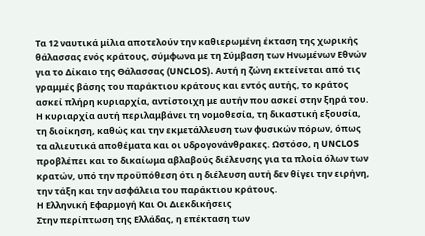Τα 12 ναυτικά μίλια αποτελούν την καθιερωμένη έκταση της χωρικής θάλασσας ενός κράτους, σύμφωνα με τη Σύμβαση των Ηνωμένων Εθνών για το Δίκαιο της Θάλασσας (UNCLOS). Αυτή η ζώνη εκτείνεται από τις γραμμές βάσης του παράκτιου κράτους και εντός αυτής, το κράτος ασκεί πλήρη κυριαρχία, αντίστοιχη με αυτήν που ασκεί στην ξηρά του. Η κυριαρχία αυτή περιλαμβάνει τη νομοθεσία, τη δικαστική εξουσία, τη διοίκηση, καθώς και την εκμετάλλευση των φυσικών πόρων, όπως τα αλιευτικά αποθέματα και οι υδρογονάνθρακες. Ωστόσο, η UNCLOS προβλέπει και το δικαίωμα αβλαβούς διέλευσης για τα πλοία όλων των κρατών, υπό την προϋπόθεση ότι η διέλευση αυτή δεν θίγει την ειρήνη, την τάξη και την ασφάλεια του παράκτιου κράτους.
Η Ελληνική Εφαρμογή Και Οι Διεκδικήσεις
Στην περίπτωση της Ελλάδας, η επέκταση των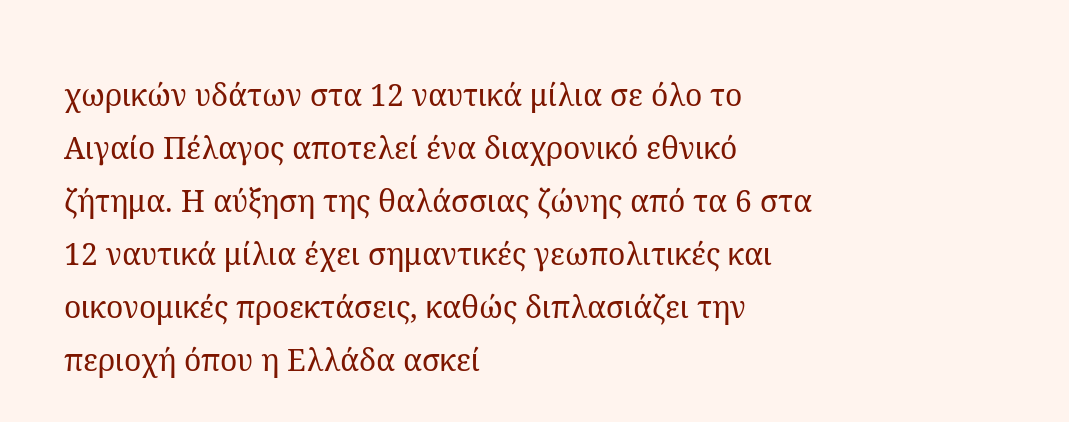χωρικών υδάτων στα 12 ναυτικά μίλια σε όλο το Αιγαίο Πέλαγος αποτελεί ένα διαχρονικό εθνικό ζήτημα. Η αύξηση της θαλάσσιας ζώνης από τα 6 στα 12 ναυτικά μίλια έχει σημαντικές γεωπολιτικές και οικονομικές προεκτάσεις, καθώς διπλασιάζει την περιοχή όπου η Ελλάδα ασκεί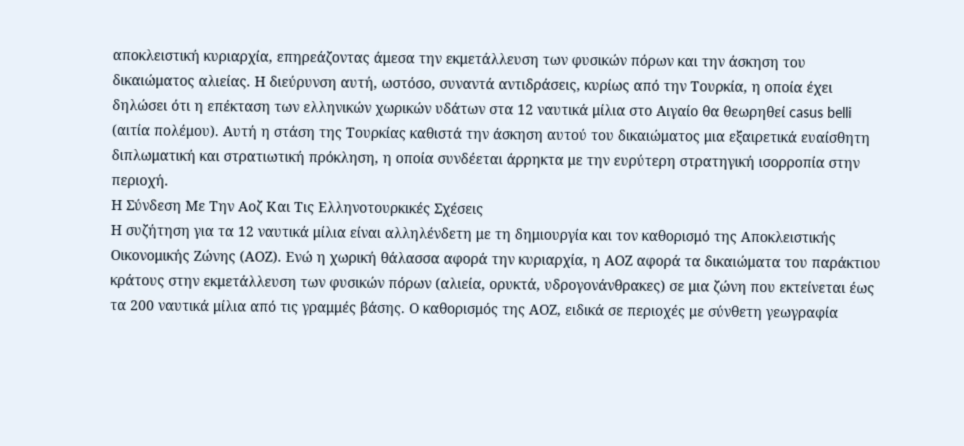αποκλειστική κυριαρχία, επηρεάζοντας άμεσα την εκμετάλλευση των φυσικών πόρων και την άσκηση του δικαιώματος αλιείας. Η διεύρυνση αυτή, ωστόσο, συναντά αντιδράσεις, κυρίως από την Τουρκία, η οποία έχει δηλώσει ότι η επέκταση των ελληνικών χωρικών υδάτων στα 12 ναυτικά μίλια στο Αιγαίο θα θεωρηθεί casus belli (αιτία πολέμου). Αυτή η στάση της Τουρκίας καθιστά την άσκηση αυτού του δικαιώματος μια εξαιρετικά ευαίσθητη διπλωματική και στρατιωτική πρόκληση, η οποία συνδέεται άρρηκτα με την ευρύτερη στρατηγική ισορροπία στην περιοχή.
Η Σύνδεση Με Την Αοζ Και Τις Ελληνοτουρκικές Σχέσεις
Η συζήτηση για τα 12 ναυτικά μίλια είναι αλληλένδετη με τη δημιουργία και τον καθορισμό της Αποκλειστικής Οικονομικής Ζώνης (ΑΟΖ). Ενώ η χωρική θάλασσα αφορά την κυριαρχία, η ΑΟΖ αφορά τα δικαιώματα του παράκτιου κράτους στην εκμετάλλευση των φυσικών πόρων (αλιεία, ορυκτά, υδρογονάνθρακες) σε μια ζώνη που εκτείνεται έως τα 200 ναυτικά μίλια από τις γραμμές βάσης. Ο καθορισμός της ΑΟΖ, ειδικά σε περιοχές με σύνθετη γεωγραφία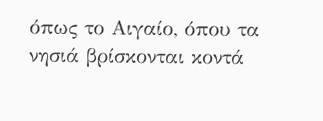όπως το Αιγαίο, όπου τα νησιά βρίσκονται κοντά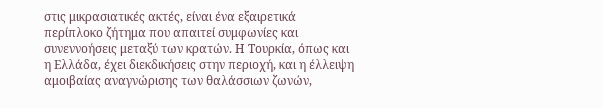στις μικρασιατικές ακτές, είναι ένα εξαιρετικά περίπλοκο ζήτημα που απαιτεί συμφωνίες και συνεννοήσεις μεταξύ των κρατών. Η Τουρκία, όπως και η Ελλάδα, έχει διεκδικήσεις στην περιοχή, και η έλλειψη αμοιβαίας αναγνώρισης των θαλάσσιων ζωνών,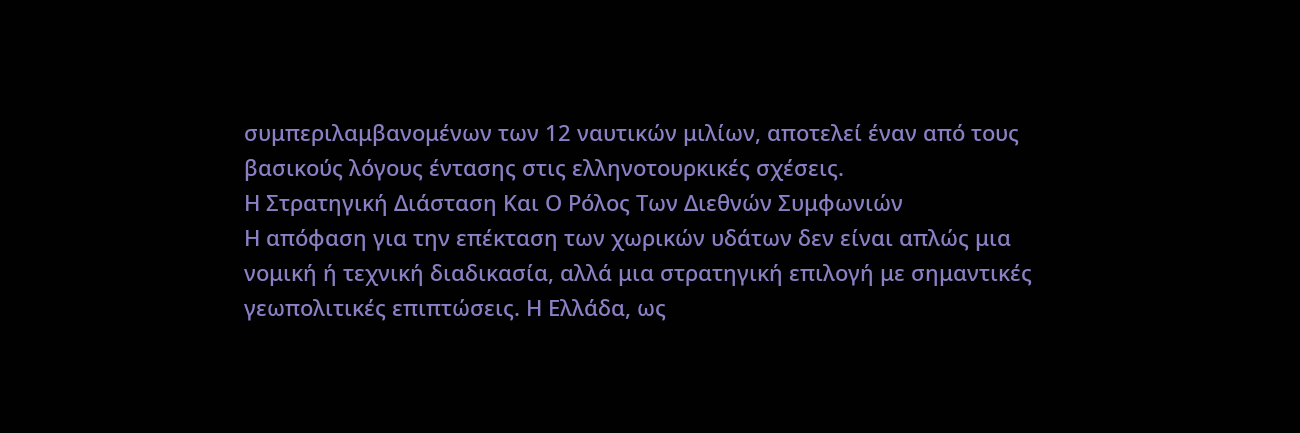συμπεριλαμβανομένων των 12 ναυτικών μιλίων, αποτελεί έναν από τους βασικούς λόγους έντασης στις ελληνοτουρκικές σχέσεις.
Η Στρατηγική Διάσταση Και Ο Ρόλος Των Διεθνών Συμφωνιών
Η απόφαση για την επέκταση των χωρικών υδάτων δεν είναι απλώς μια νομική ή τεχνική διαδικασία, αλλά μια στρατηγική επιλογή με σημαντικές γεωπολιτικές επιπτώσεις. Η Ελλάδα, ως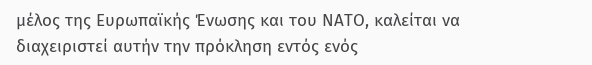μέλος της Ευρωπαϊκής Ένωσης και του ΝΑΤΟ, καλείται να διαχειριστεί αυτήν την πρόκληση εντός ενός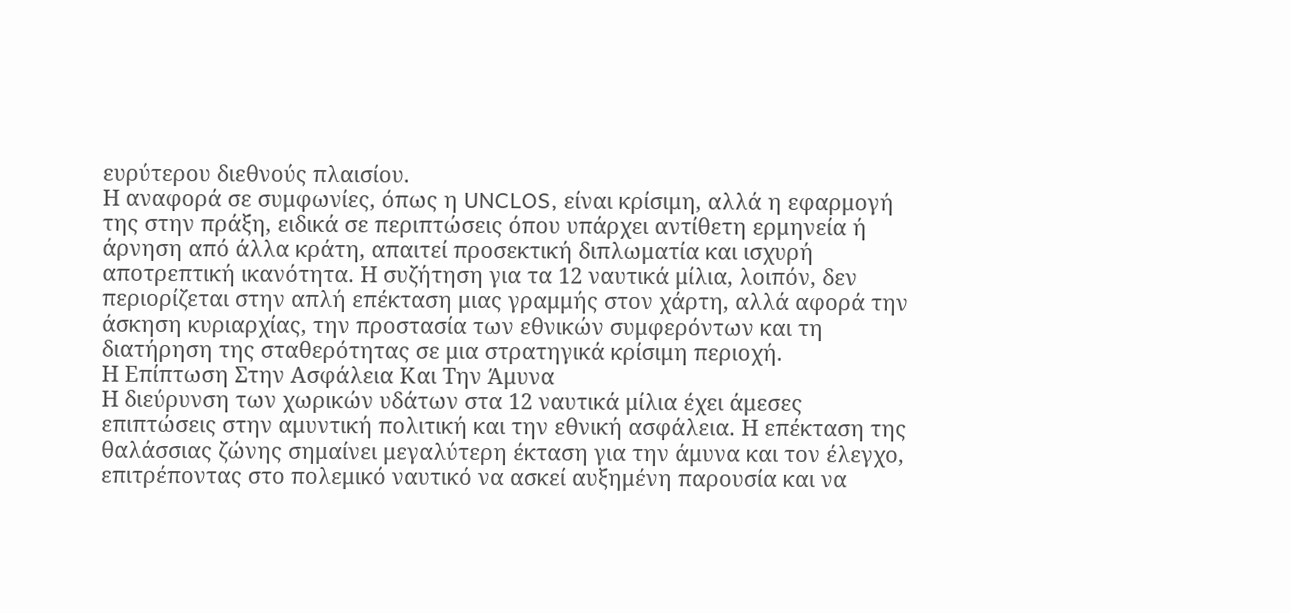ευρύτερου διεθνούς πλαισίου.
Η αναφορά σε συμφωνίες, όπως η UNCLOS, είναι κρίσιμη, αλλά η εφαρμογή της στην πράξη, ειδικά σε περιπτώσεις όπου υπάρχει αντίθετη ερμηνεία ή άρνηση από άλλα κράτη, απαιτεί προσεκτική διπλωματία και ισχυρή αποτρεπτική ικανότητα. Η συζήτηση για τα 12 ναυτικά μίλια, λοιπόν, δεν περιορίζεται στην απλή επέκταση μιας γραμμής στον χάρτη, αλλά αφορά την άσκηση κυριαρχίας, την προστασία των εθνικών συμφερόντων και τη διατήρηση της σταθερότητας σε μια στρατηγικά κρίσιμη περιοχή.
Η Επίπτωση Στην Ασφάλεια Και Την Άμυνα
Η διεύρυνση των χωρικών υδάτων στα 12 ναυτικά μίλια έχει άμεσες επιπτώσεις στην αμυντική πολιτική και την εθνική ασφάλεια. Η επέκταση της θαλάσσιας ζώνης σημαίνει μεγαλύτερη έκταση για την άμυνα και τον έλεγχο, επιτρέποντας στο πολεμικό ναυτικό να ασκεί αυξημένη παρουσία και να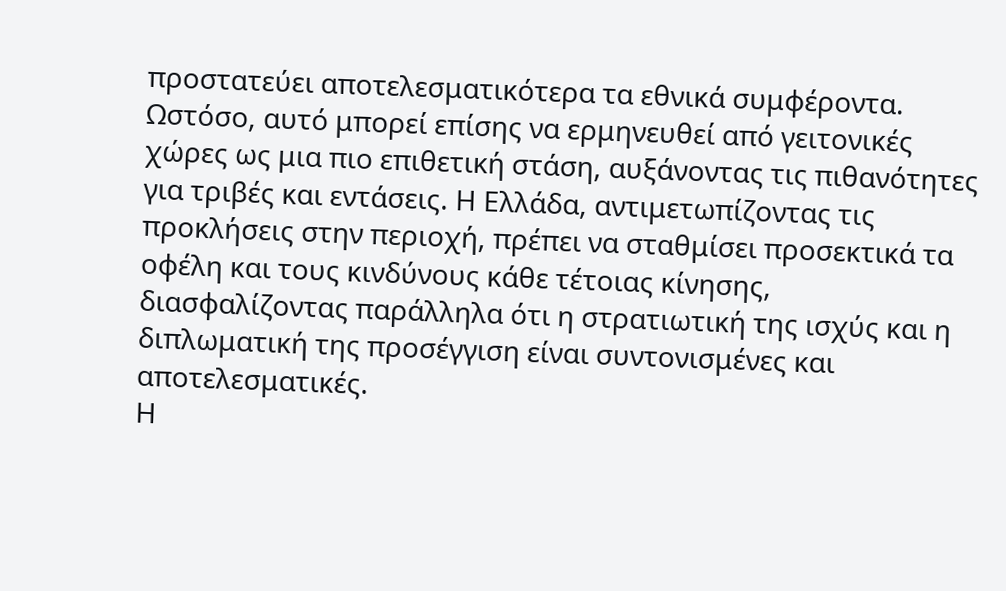προστατεύει αποτελεσματικότερα τα εθνικά συμφέροντα.
Ωστόσο, αυτό μπορεί επίσης να ερμηνευθεί από γειτονικές χώρες ως μια πιο επιθετική στάση, αυξάνοντας τις πιθανότητες για τριβές και εντάσεις. Η Ελλάδα, αντιμετωπίζοντας τις προκλήσεις στην περιοχή, πρέπει να σταθμίσει προσεκτικά τα οφέλη και τους κινδύνους κάθε τέτοιας κίνησης, διασφαλίζοντας παράλληλα ότι η στρατιωτική της ισχύς και η διπλωματική της προσέγγιση είναι συντονισμένες και αποτελεσματικές.
Η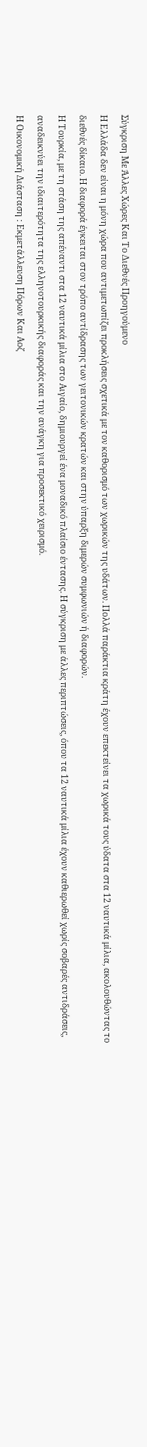Σύγκριση Με Άλλες Χώρες Και Το Διεθνές Προηγούμενο
Η Ελλάδα δεν είναι η μόνη χώρα που αντιμετωπίζει προκλήσεις σχετικά με τον καθορισμό των χωρικών της υδάτων. Πολλά παράκτια κράτη έχουν επεκτείνει τα χωρικά τους ύδατα στα 12 ναυτικά μίλια, ακολουθώντας το διεθνές δίκαιο. Η διαφορά έγκειται στον τρόπο αντίδρασης των γειτονικών κρατών και στην ύπαρξη διμερών συμφωνιών ή διαφορών.
Η Τουρκία, με τη στάση της απέναντι στα 12 ναυτικά μίλια στο Αιγαίο, δημιουργεί ένα μοναδικό πλαίσιο έντασης. Η σύγκριση με άλλες περιπτώσεις, όπου τα 12 ναυτικά μίλια έχουν καθιερωθεί χωρίς σοβαρές αντιδράσεις, αναδεικνύει την ιδιαιτερότητα της ελληνοτουρκικής διαφοράς και την ανάγκη για προσεκτικό χειρισμό.
Η Οικονομική Διάσταση : Εκμετάλλευση Πόρων Και Αοζ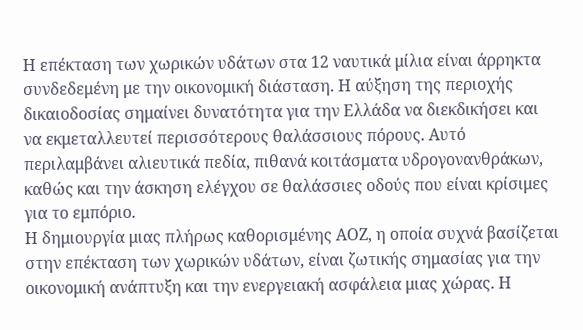Η επέκταση των χωρικών υδάτων στα 12 ναυτικά μίλια είναι άρρηκτα συνδεδεμένη με την οικονομική διάσταση. Η αύξηση της περιοχής δικαιοδοσίας σημαίνει δυνατότητα για την Ελλάδα να διεκδικήσει και να εκμεταλλευτεί περισσότερους θαλάσσιους πόρους. Αυτό περιλαμβάνει αλιευτικά πεδία, πιθανά κοιτάσματα υδρογονανθράκων, καθώς και την άσκηση ελέγχου σε θαλάσσιες οδούς που είναι κρίσιμες για το εμπόριο.
Η δημιουργία μιας πλήρως καθορισμένης ΑΟΖ, η οποία συχνά βασίζεται στην επέκταση των χωρικών υδάτων, είναι ζωτικής σημασίας για την οικονομική ανάπτυξη και την ενεργειακή ασφάλεια μιας χώρας. Η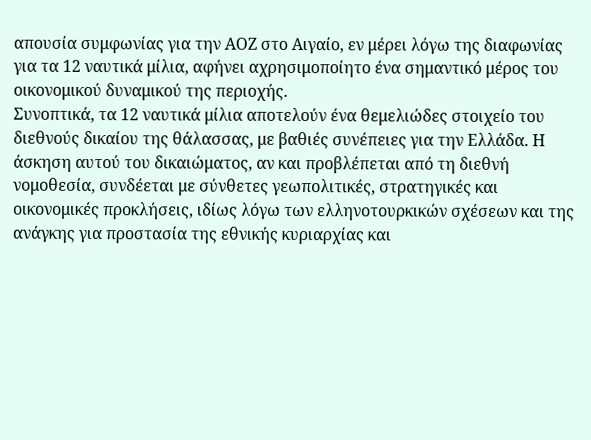απουσία συμφωνίας για την ΑΟΖ στο Αιγαίο, εν μέρει λόγω της διαφωνίας για τα 12 ναυτικά μίλια, αφήνει αχρησιμοποίητο ένα σημαντικό μέρος του οικονομικού δυναμικού της περιοχής.
Συνοπτικά, τα 12 ναυτικά μίλια αποτελούν ένα θεμελιώδες στοιχείο του διεθνούς δικαίου της θάλασσας, με βαθιές συνέπειες για την Ελλάδα. Η άσκηση αυτού του δικαιώματος, αν και προβλέπεται από τη διεθνή νομοθεσία, συνδέεται με σύνθετες γεωπολιτικές, στρατηγικές και οικονομικές προκλήσεις, ιδίως λόγω των ελληνοτουρκικών σχέσεων και της ανάγκης για προστασία της εθνικής κυριαρχίας και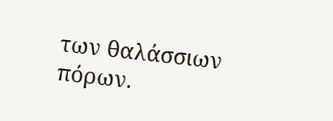των θαλάσσιων πόρων.